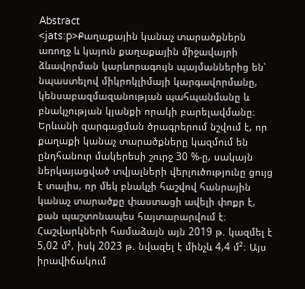Abstract
<jats:p>Քաղաքային կանաչ տարածքներն առողջ և կայուն քաղաքային միջավայրի ձևավորման կարևորագույն պայմաններից են՝ նպաստելով միկրոկլիմայի կարգավորմանը, կենսաբազմազանության պահպանմանը և բնակչության կյանքի որակի բարելավմանը։ Երևանի զարգացման ծրագրերում նշվում է, որ քաղաքի կանաչ տարածքները կազմում են ընդհանուր մակերեսի շուրջ 30 %-ը, սակայն ներկայացված տվյալների վերլուծությունը ցույց է տալիս, որ մեկ բնակչի հաշվով հանրային կանաչ տարածքը փաստացի ավելի փոքր է, քան պաշտոնապես հայտարարվում է։ Հաշվարկների համաձայն այն 2019 թ. կազմել է 5,02 մ², իսկ 2023 թ. նվազել է մինչև 4,4 մ²։ Այս իրավիճակում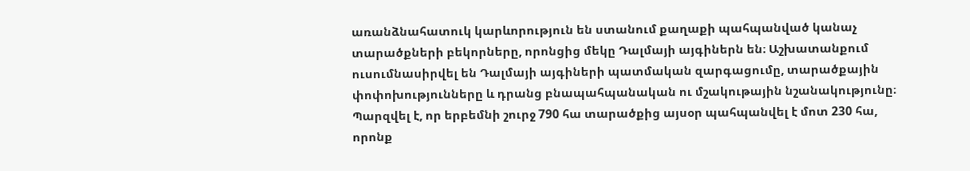առանձնահատուկ կարևորություն են ստանում քաղաքի պահպանված կանաչ տարածքների բեկորները, որոնցից մեկը Դալմայի այգիներն են։ Աշխատանքում ուսումնասիրվել են Դալմայի այգիների պատմական զարգացումը, տարածքային փոփոխությունները և դրանց բնապահպանական ու մշակութային նշանակությունը։ Պարզվել է, որ երբեմնի շուրջ 790 հա տարածքից այսօր պահպանվել է մոտ 230 հա, որոնք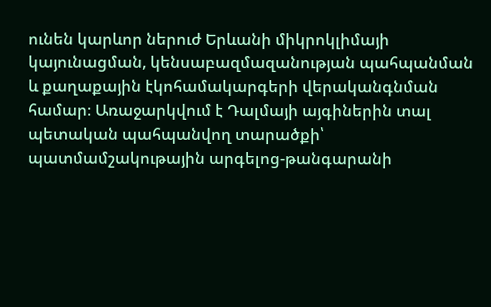ունեն կարևոր ներուժ Երևանի միկրոկլիմայի կայունացման, կենսաբազմազանության պահպանման և քաղաքային էկոհամակարգերի վերականգնման համար։ Առաջարկվում է Դալմայի այգիներին տալ պետական պահպանվող տարածքի՝ պատմամշակութային արգելոց-թանգարանի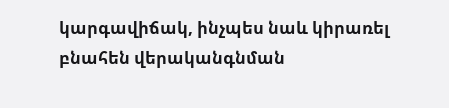կարգավիճակ, ինչպես նաև կիրառել բնահեն վերականգնման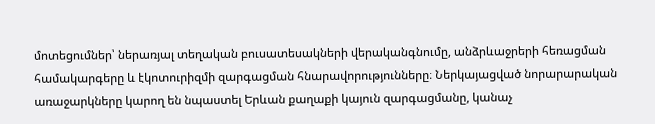մոտեցումներ՝ ներառյալ տեղական բուսատեսակների վերականգնումը, անձրևաջրերի հեռացման համակարգերը և էկոտուրիզմի զարգացման հնարավորությունները։ Ներկայացված նորարարական առաջարկները կարող են նպաստել Երևան քաղաքի կայուն զարգացմանը, կանաչ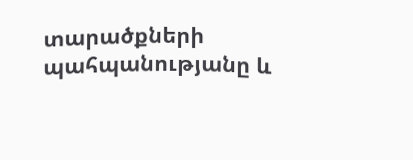տարածքների պահպանությանը և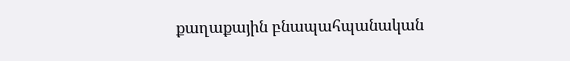քաղաքային բնապահպանական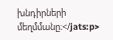խնդիրների մեղմմանը։</jats:p>